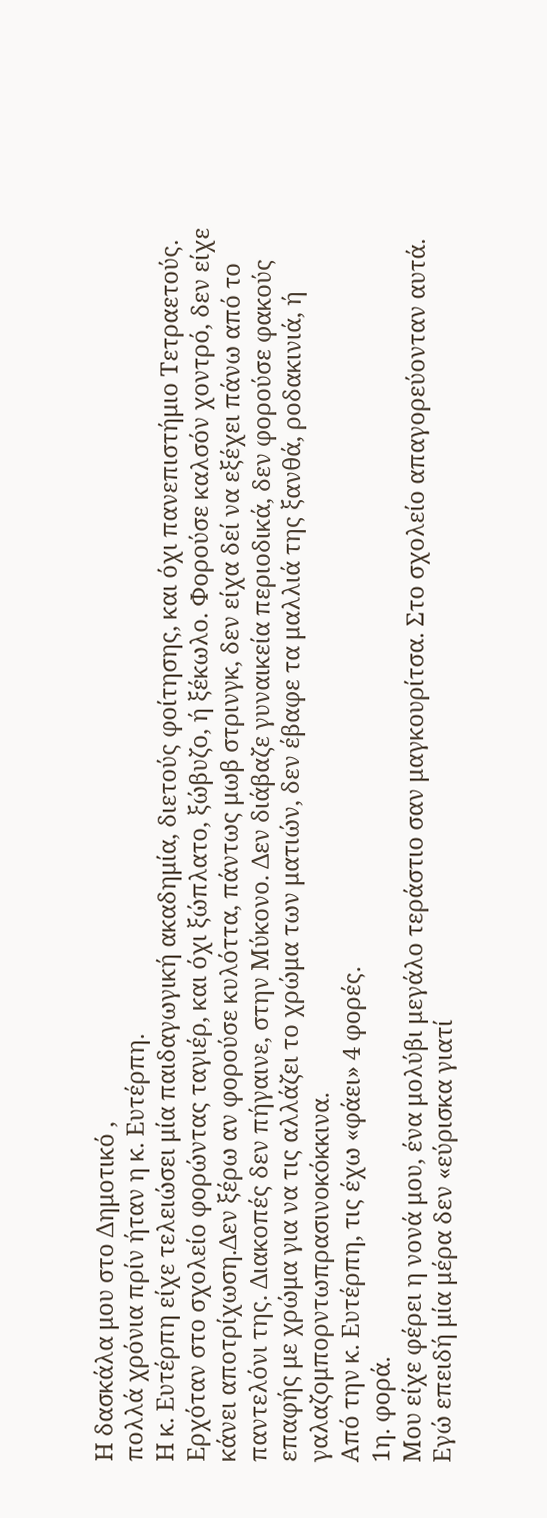Η δασκάλα μου στο Δημοτικό ,
πολλά χρόνια πρίν ήταν η κ. Ευτέρπη.
Η κ. Ευτέρπη είχε τελειώσει μία παιδαγωγική ακαδημία, διετούς φοίτησης, και όχι πανεπιστήμιο Τετραετούς. Ερχόταν στο σχολείο φορώντας ταγιέρ, και όχι ξώπλατο, ξώβυζο, ή ξέκωλο. Φορούσε καλσόν χοντρό, δεν είχε κάνει αποτρίχωση.Δεν ξέρω αν φορούσε κυλόττα, πάντως μωβ στρινγκ, δεν είχα δεί να εξέχει πάνω από το παντελόνι της. Διακοπές δεν πήγαινε, στην Μύκονο. Δεν διάβαζε γυναικεία περιοδικά, δεν φορούσε φακούς επαφής με χρώμα για να τις αλλάζει το χρώμα των ματιών, δεν έβαφε τα μαλλιά της ξανθά, ροδακινιά, ή γαλαζομπορντωπρασινοκόκκινα.
Από την κ. Ευτέρπη, τις έχω «φάει» 4 φορές.
1η. φορά.
Μου είχε φέρει η νονά μου, ένα μολύβι μεγάλο τεράστιο σαν μαγκουρίτσα. Στο σχολείο απαγορεύονταν αυτά. Εγώ επειδή μία μέρα δεν «εύρισκα γιατί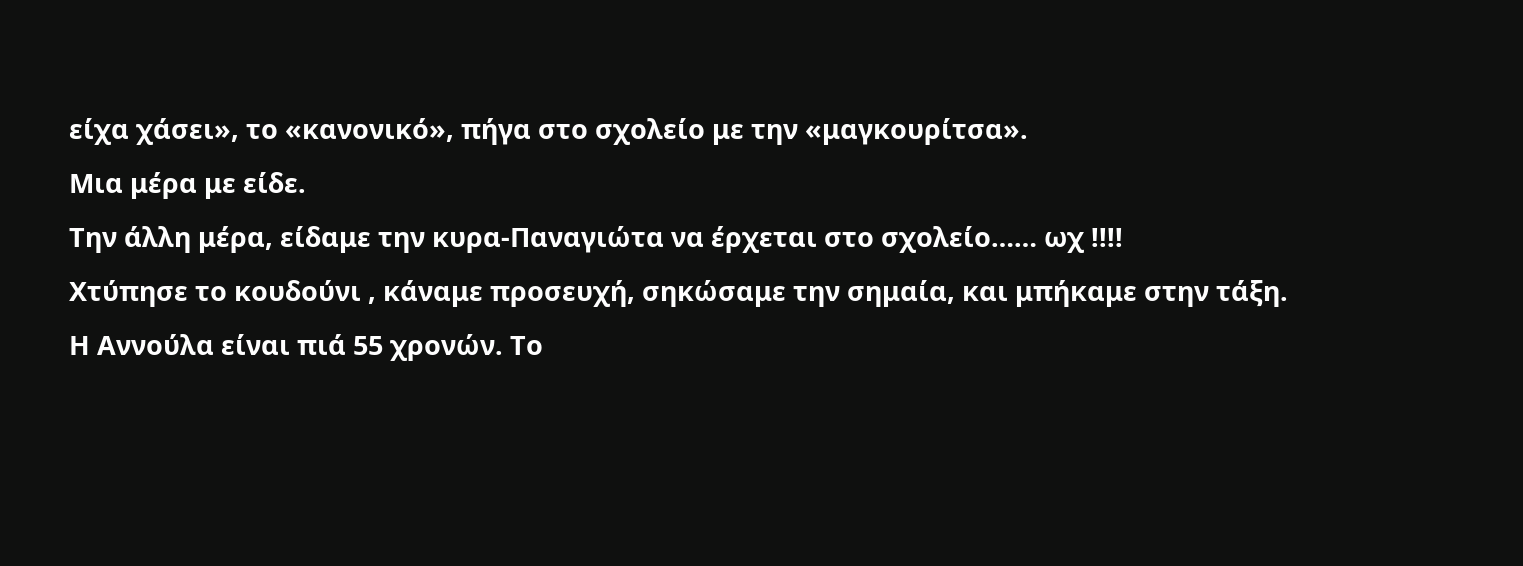είχα χάσει», το «κανονικό», πήγα στο σχολείο με την «μαγκουρίτσα».
Μια μέρα με είδε.
Την άλλη μέρα, είδαμε την κυρα-Παναγιώτα να έρχεται στο σχολείο…… ωχ !!!!
Χτύπησε το κουδούνι , κάναμε προσευχή, σηκώσαμε την σημαία, και μπήκαμε στην τάξη.
Η Αννούλα είναι πιά 55 χρονών. Το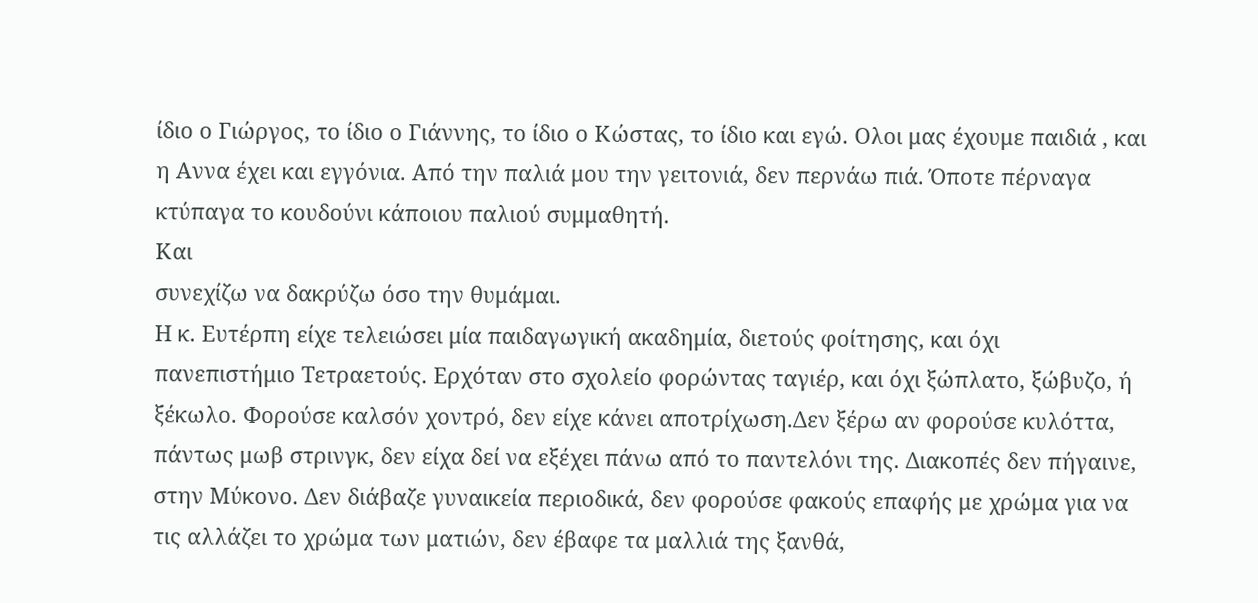ίδιο ο Γιώργος, το ίδιο ο Γιάννης, το ίδιο ο Κώστας, το ίδιο και εγώ. Ολοι μας έχουμε παιδιά , και η Αννα έχει και εγγόνια. Από την παλιά μου την γειτονιά, δεν περνάω πιά. Όποτε πέρναγα κτύπαγα το κουδούνι κάποιου παλιού συμμαθητή.
Και
συνεχίζω να δακρύζω όσο την θυμάμαι.
Η κ. Ευτέρπη είχε τελειώσει μία παιδαγωγική ακαδημία, διετούς φοίτησης, και όχι πανεπιστήμιο Τετραετούς. Ερχόταν στο σχολείο φορώντας ταγιέρ, και όχι ξώπλατο, ξώβυζο, ή ξέκωλο. Φορούσε καλσόν χοντρό, δεν είχε κάνει αποτρίχωση.Δεν ξέρω αν φορούσε κυλόττα, πάντως μωβ στρινγκ, δεν είχα δεί να εξέχει πάνω από το παντελόνι της. Διακοπές δεν πήγαινε, στην Μύκονο. Δεν διάβαζε γυναικεία περιοδικά, δεν φορούσε φακούς επαφής με χρώμα για να τις αλλάζει το χρώμα των ματιών, δεν έβαφε τα μαλλιά της ξανθά,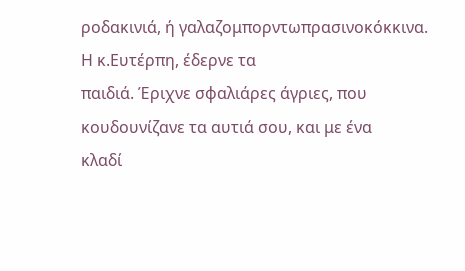ροδακινιά, ή γαλαζομπορντωπρασινοκόκκινα.
Η κ.Ευτέρπη, έδερνε τα
παιδιά. Έριχνε σφαλιάρες άγριες, που κουδουνίζανε τα αυτιά σου, και με ένα
κλαδί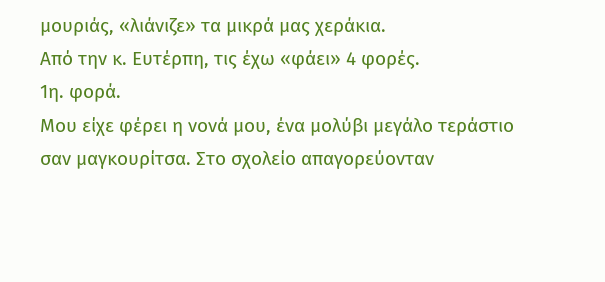μουριάς, «λιάνιζε» τα μικρά μας χεράκια.
Από την κ. Ευτέρπη, τις έχω «φάει» 4 φορές.
1η. φορά.
Μου είχε φέρει η νονά μου, ένα μολύβι μεγάλο τεράστιο σαν μαγκουρίτσα. Στο σχολείο απαγορεύονταν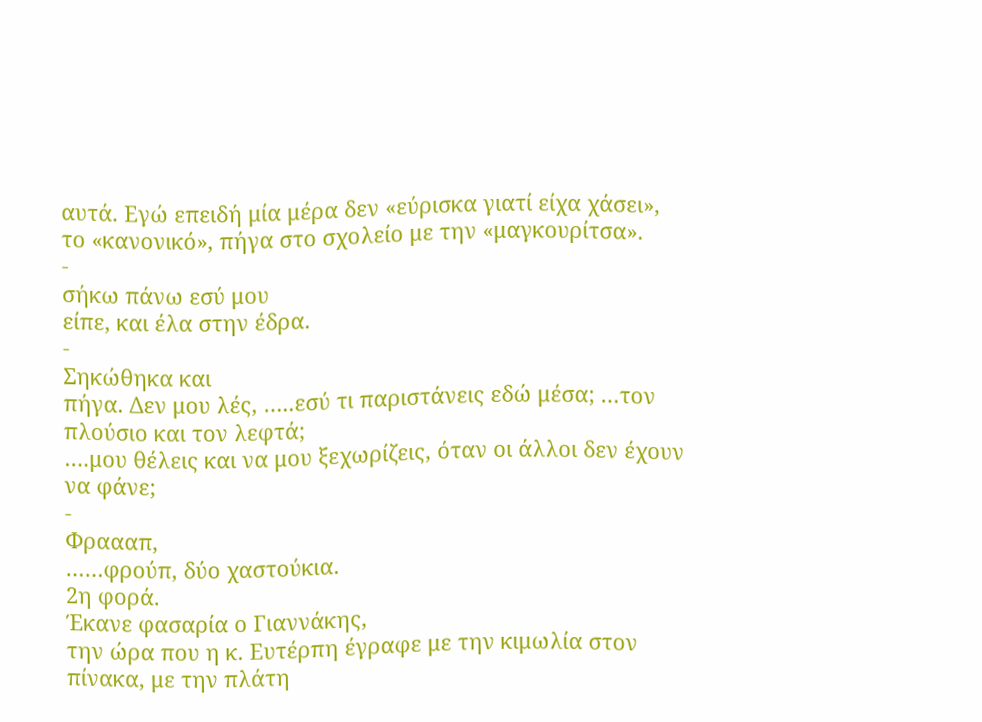αυτά. Εγώ επειδή μία μέρα δεν «εύρισκα γιατί είχα χάσει», το «κανονικό», πήγα στο σχολείο με την «μαγκουρίτσα».
-
σήκω πάνω εσύ μου
είπε, και έλα στην έδρα.
-
Σηκώθηκα και
πήγα. Δεν μου λές, …..εσύ τι παριστάνεις εδώ μέσα; …τον πλούσιο και τον λεφτά;
….μου θέλεις και να μου ξεχωρίζεις, όταν οι άλλοι δεν έχουν να φάνε;
-
Φραααπ,
……φρούπ, δύο χαστούκια.
2η φορά.
Έκανε φασαρία ο Γιαννάκης,
την ώρα που η κ. Ευτέρπη έγραφε με την κιμωλία στον πίνακα, με την πλάτη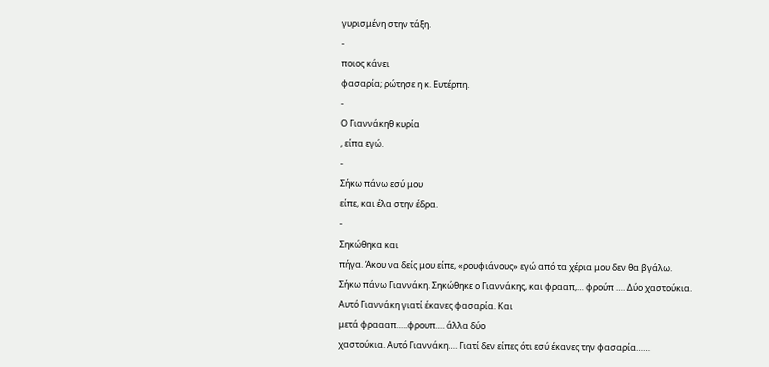γυρισμένη στην τάξη.
-
ποιος κάνει
φασαρία; ρώτησε η κ. Ευτέρπη.
-
Ο Γιαννάκηθ κυρία
, είπα εγώ.
-
Σήκω πάνω εσύ μου
είπε, και έλα στην έδρα.
-
Σηκώθηκα και
πήγα. Άκου να δείς μου είπε, «ρουφιάνους» εγώ από τα χέρια μου δεν θα βγάλω.
Σήκω πάνω Γιαννάκη. Σηκώθηκε ο Γιαννάκης, και φρααπ,… φρούπ …. Δύο χαστούκια.
Αυτό Γιαννάκη γιατί έκανες φασαρία. Και
μετά φραααπ…..φρουπ…. άλλα δύο
χαστούκια. Αυτό Γιαννάκη…. Γιατί δεν είπες ότι εσύ έκανες την φασαρία……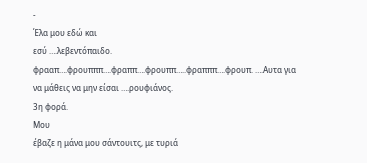-
Έλα μου εδώ και
εσύ ….λεβεντόπαιδο. φρααπ….φρουπππ….φραππ….φρουππ…..φραπππ….φρουπ. ….Αυτα για
να μάθεις να μην είσαι ….ρουφιάνος.
3η φορά.
Μου
έβαζε η μάνα μου σάντουιτς, με τυριά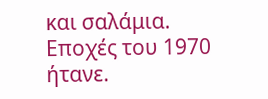και σαλάμια. Εποχές του 1970 ήτανε.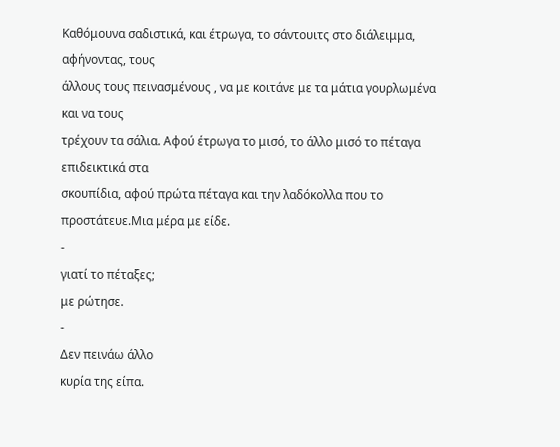Καθόμουνα σαδιστικά, και έτρωγα, το σάντουιτς στο διάλειμμα, αφήνοντας, τους
άλλους τους πεινασμένους , να με κοιτάνε με τα μάτια γουρλωμένα και να τους
τρέχουν τα σάλια. Αφού έτρωγα το μισό, το άλλο μισό το πέταγα επιδεικτικά στα
σκουπίδια, αφού πρώτα πέταγα και την λαδόκολλα που το προστάτευε.Μια μέρα με είδε.
-
γιατί το πέταξες;
με ρώτησε.
-
Δεν πεινάω άλλο
κυρία της είπα.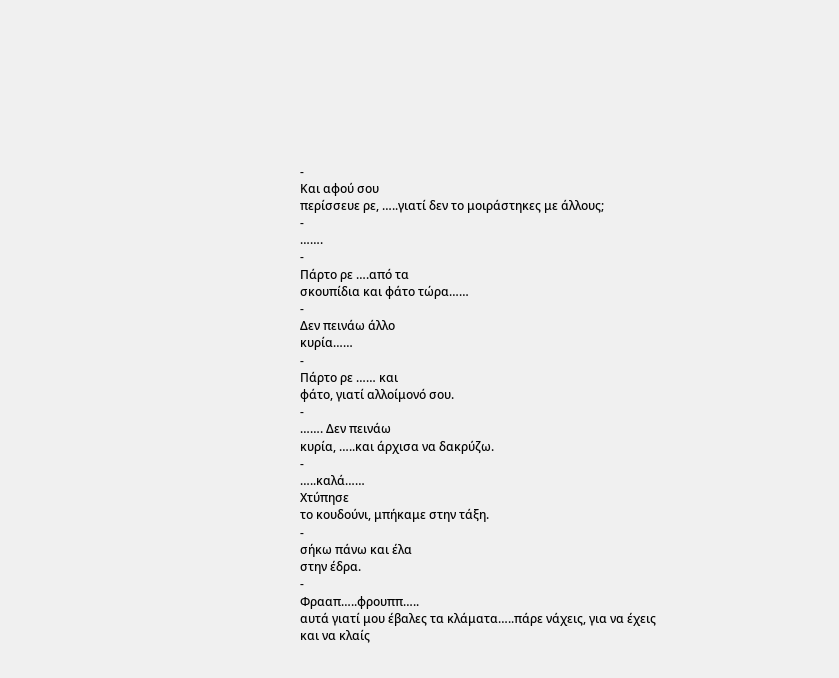-
Και αφού σου
περίσσευε ρε, …..γιατί δεν το μοιράστηκες με άλλους;
-
…….
-
Πάρτο ρε ….από τα
σκουπίδια και φάτο τώρα……
-
Δεν πεινάω άλλο
κυρία……
-
Πάρτο ρε …… και
φάτο, γιατί αλλοίμονό σου.
-
……. Δεν πεινάω
κυρία, …..και άρχισα να δακρύζω.
-
…..καλά……
Χτύπησε
το κουδούνι, μπήκαμε στην τάξη.
-
σήκω πάνω και έλα
στην έδρα.
-
Φρααπ…..φρουππ…..
αυτά γιατί μου έβαλες τα κλάματα…..πάρε νάχεις, για να έχεις και να κλαίς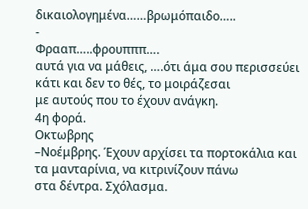δικαιολογημένα……βρωμόπαιδο…..
-
Φρααπ…..φρουπππ….
αυτά για να μάθεις, ….ότι άμα σου περισσεύει κάτι και δεν το θές, το μοιράζεσαι
με αυτούς που το έχουν ανάγκη.
4η φορά.
Οκτωβρης
–Νοέμβρης. Έχουν αρχίσει τα πορτοκάλια και τα μανταρίνια, να κιτρινίζουν πάνω
στα δέντρα. Σχόλασμα.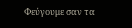Φεύγουμε σαν τα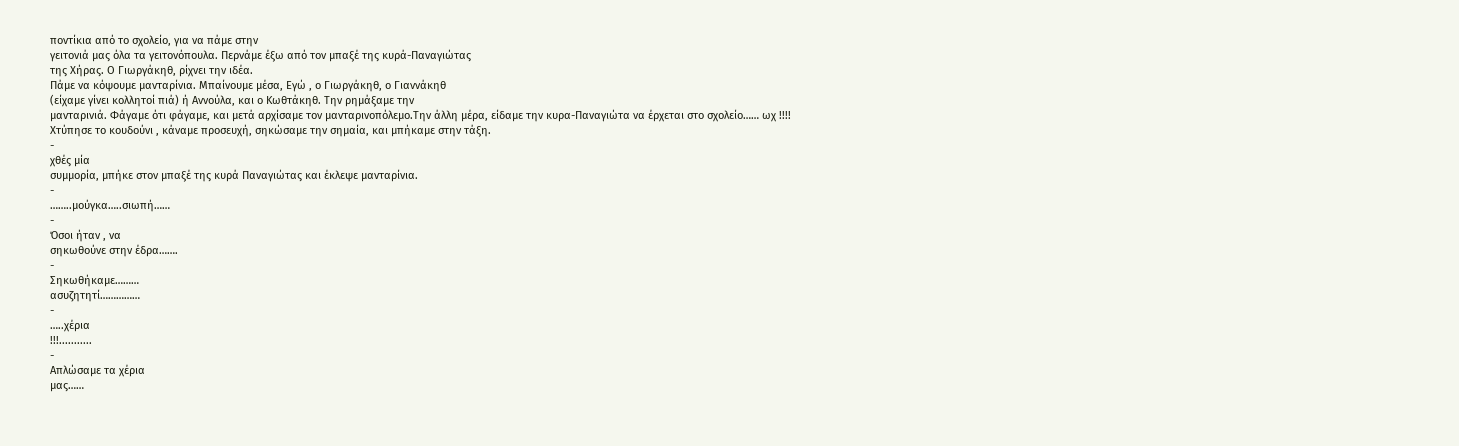ποντίκια από το σχολείο, για να πάμε στην
γειτονιά μας όλα τα γειτονόπουλα. Περνάμε έξω από τον μπαξέ της κυρά-Παναγιώτας
της Χήρας. Ο Γιωργάκηθ, ρίχνει την ιδέα.
Πάμε να κόψουμε μανταρίνια. Μπαίνουμε μέσα, Εγώ , ο Γιωργάκηθ, ο Γιαννάκηθ
(είχαμε γίνει κολλητοί πιά) ή Αννούλα, και ο Κωθτάκηθ. Την ρημάξαμε την
μανταρινιά. Φάγαμε ότι φάγαμε, και μετά αρχίσαμε τον μανταρινοπόλεμο.Την άλλη μέρα, είδαμε την κυρα-Παναγιώτα να έρχεται στο σχολείο…… ωχ !!!!
Χτύπησε το κουδούνι , κάναμε προσευχή, σηκώσαμε την σημαία, και μπήκαμε στην τάξη.
-
χθές μία
συμμορία, μπήκε στον μπαξέ της κυρά Παναγιώτας και έκλεψε μανταρίνια.
-
……..μούγκα…..σιωπή……
-
Όσοι ήταν , να
σηκωθούνε στην έδρα…….
-
Σηκωθήκαμε………
ασυζητητί……………
-
…..χέρια
!!!...........
-
Απλώσαμε τα χέρια
μας……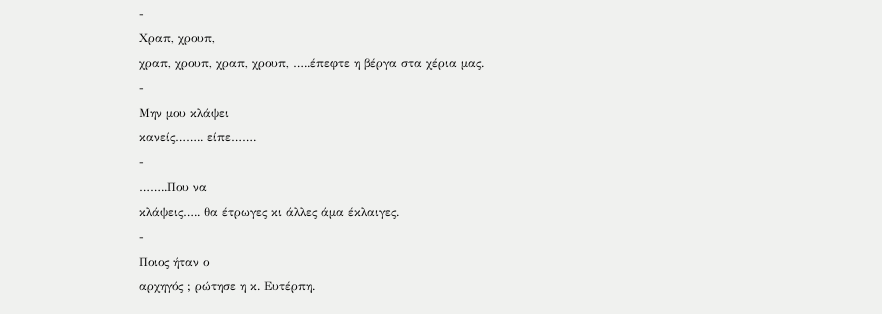-
Χραπ, χρουπ,
χραπ, χρουπ, χραπ, χρουπ, …..έπεφτε η βέργα στα χέρια μας.
-
Μην μου κλάψει
κανείς…….. είπε…….
-
……..Που να
κλάψεις….. θα έτρωγες κι άλλες άμα έκλαιγες.
-
Ποιος ήταν ο
αρχηγός ; ρώτησε η κ. Ευτέρπη.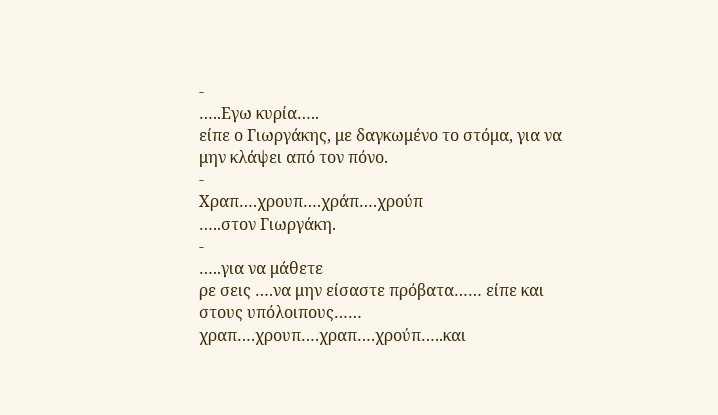-
…..Εγω κυρία…..
είπε ο Γιωργάκης, με δαγκωμένο το στόμα, για να μην κλάψει από τον πόνο.
-
Χραπ….χρουπ….χράπ….χρούπ
…..στον Γιωργάκη.
-
…..για να μάθετε
ρε σεις ….να μην είσαστε πρόβατα…… είπε και στους υπόλοιπους……
χραπ….χρουπ….χραπ….χρούπ…..και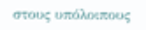στους υπόλοιπους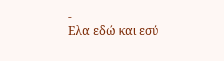-
Ελα εδώ και εσύ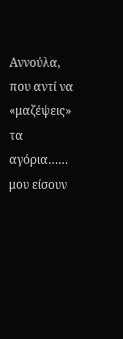Αννούλα, που αντί να «μαζέψεις» τα αγόρια…… μου είσουν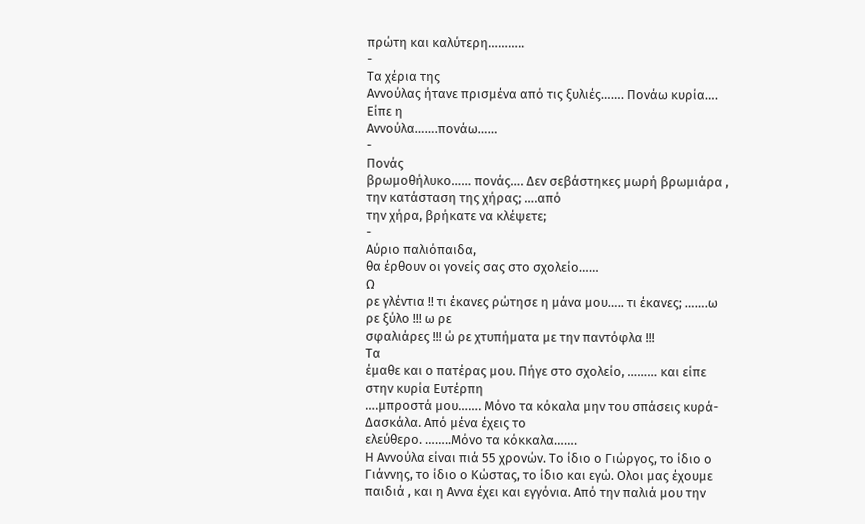πρώτη και καλύτερη………..
-
Τα χέρια της
Αννούλας ήτανε πρισμένα από τις ξυλιές……. Πονάω κυρία…. Είπε η
Αννούλα…….πονάω……
-
Πονάς
βρωμοθήλυκο…… πονάς…. Δεν σεβάστηκες μωρή βρωμιάρα , την κατάσταση της χήρας; ….από
την χήρα, βρήκατε να κλέψετε;
-
Αύριο παλιόπαιδα,
θα έρθουν οι γονείς σας στο σχολείο……
Ω
ρε γλέντια !! τι έκανες ρώτησε η μάνα μου….. τι έκανες; …….ω ρε ξύλο !!! ω ρε
σφαλιάρες !!! ώ ρε χτυπήματα με την παντόφλα !!!
Τα
έμαθε και ο πατέρας μου. Πήγε στο σχολείο, ……… και είπε στην κυρία Ευτέρπη
….μπροστά μου……. Μόνο τα κόκαλα μην του σπάσεις κυρά-Δασκάλα. Από μένα έχεις το
ελεύθερο. ……..Μόνο τα κόκκαλα…….
Η Αννούλα είναι πιά 55 χρονών. Το ίδιο ο Γιώργος, το ίδιο ο Γιάννης, το ίδιο ο Κώστας, το ίδιο και εγώ. Ολοι μας έχουμε παιδιά , και η Αννα έχει και εγγόνια. Από την παλιά μου την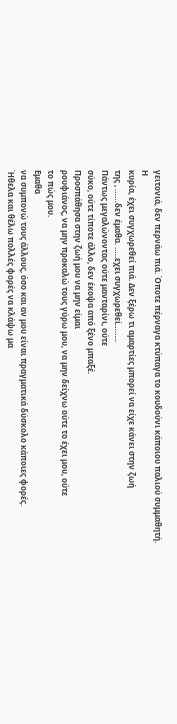γειτονιά, δεν περνάω πιά. Όποτε πέρναγα κτύπαγα το κουδούνι κάποιου παλιού συμμαθητή.
Η
κυρία, έχει συγχωρεθεί πιά. Δεν ξέρω τι αμαρτίες μπορεί να είχε κάνει στην ζωή
της , ……δεν έμαθα. …..εχει συγχωρεθεί……..
Πάντως μεγαλώνοντας ούτε μανταρίνι, ούτε
σύκο, ούτε τίποτε άλλο, δεν έκοψα από ξένο μπαξέ.
Προσπάθησα στην ζωή μου να μην είμαι
ρουφιάνος, να μην προκαλώ τους γύρω μου, να μην δείχνω ούτε το έχει μου, ούτε
το πώς μου.
Εμαθα
να συμπονώ τους άλλους, όσο και αν μου είναι πραγματικά δύσκολο κάποιες φορές.
Ήθελα και θέλω πολλές φορές να κλάψω μα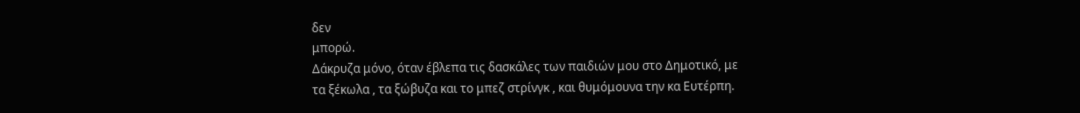δεν
μπορώ.
Δάκρυζα μόνο, όταν έβλεπα τις δασκάλες των παιδιών μου στο Δημοτικό, με
τα ξέκωλα , τα ξώβυζα και το μπεζ στρίνγκ , και θυμόμουνα την κα Ευτέρπη.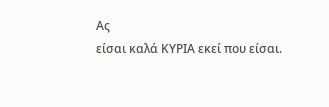Ας
είσαι καλά ΚΥΡΙΑ εκεί που είσαι.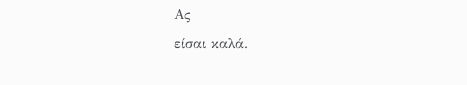Ας
είσαι καλά.